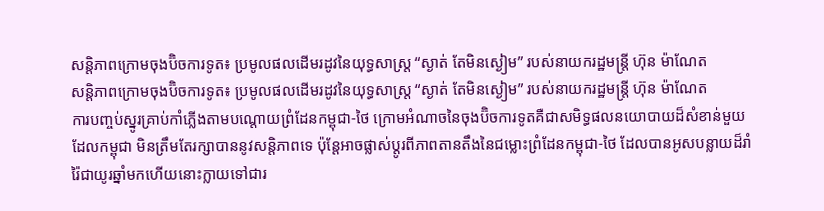សន្តិភាពក្រោមចុងប៊ិចការទូត៖ ប្រមូលផលដើមរដូវនៃយុទ្ធសាស្ត្រ “ស្ងាត់ តែមិនស្ងៀម” របស់នាយករដ្ឋមន្ត្រី ហ៊ុន ម៉ាណែត
សន្តិភាពក្រោមចុងប៊ិចការទូត៖ ប្រមូលផលដើមរដូវនៃយុទ្ធសាស្ត្រ “ស្ងាត់ តែមិនស្ងៀម” របស់នាយករដ្ឋមន្ត្រី ហ៊ុន ម៉ាណែត
ការបញ្ចប់ស្នូរគ្រាប់កាំភ្លើងតាមបណ្តោយព្រំដែនកម្ពុជា-ថៃ ក្រោមអំណាចនៃចុងប៊ិចការទូតគឺជាសមិទ្ធផលនយោបាយដ៏សំខាន់មួយដែលកម្ពុជា មិនត្រឹមតែរក្សាបាននូវសន្តិភាពទេ ប៉ុន្តែអាចផ្លាស់ប្ដូរពីភាពតានតឹងនៃជម្លោះព្រំដែនកម្ពុជា-ថៃ ដែលបានអូសបន្លាយដ៏រាំរ៉ៃជាយូរឆ្នាំមកហើយនោះក្លាយទៅជារ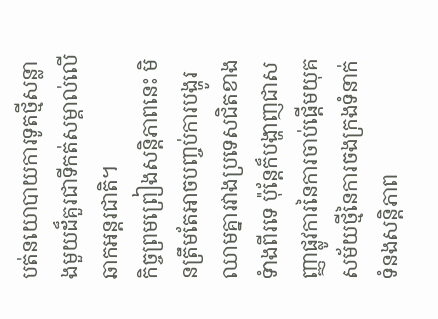បត់នយោបាយការទូតថ្មីសន្លាងមួយដ៏គួរជាទីកត់សម្គាល់លើឆាកអន្តរជាតិ។
កិច្ចព្រមព្រៀងសន្តិភាពនេះ មិនត្រឹមតែអាចបញ្ចប់ការបង្ហូរឈាមគ្នារវាងប្រទេសជិតខាងទំាងពីរទេ ប៉ុន្តែក៏បង្ហាញជាសញ្ញាផ្លូវការនៃការចាប់ផ្តើមយុគសម័យថ្មីនៃការចងក្រងទំនាក់ទំនងសន្តិភាព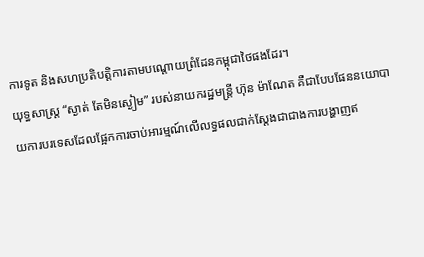ការទូត និងសហប្រតិបត្តិការតាមបណ្តោយព្រំដែនកម្ពុជាថៃផងដែរ។
យុទ្ធសាស្ត្រ “ស្ងាត់ តែមិនស្ងៀម” របស់នាយករដ្ឋមន្ត្រី ហ៊ុន ម៉ាណែត គឺជាបែបផែននយោបាយការបរទេសដែលផ្អែកការចាប់អារម្មណ៍លើលទ្ធផលជាក់ស្តែងជាជាងការបង្ហាញឥ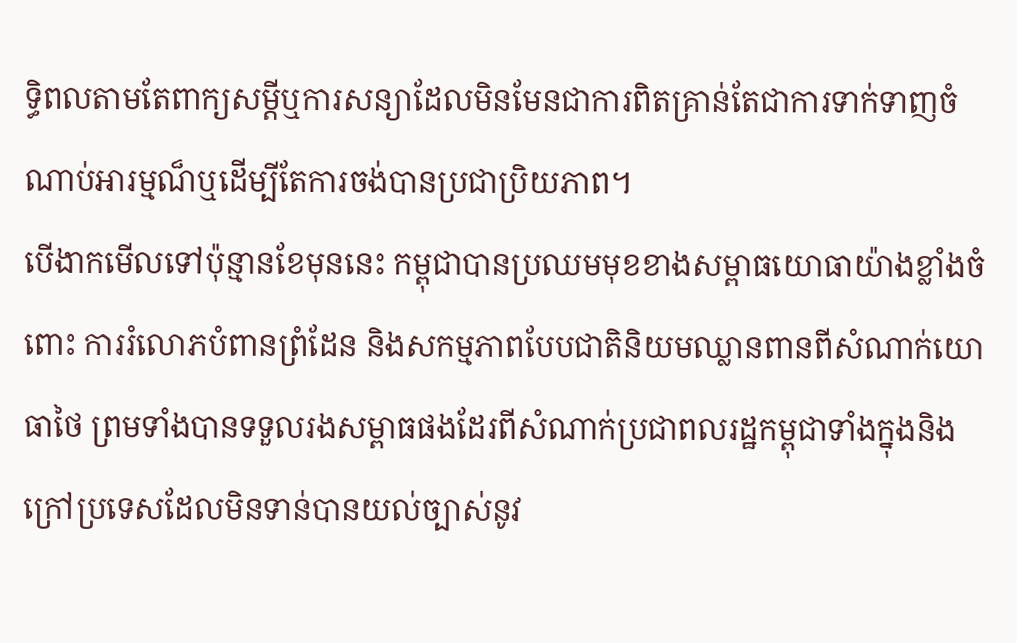ទ្ធិពលតាមតែពាក្យសម្តីឬការសន្យាដែលមិនមែនជាការពិតគ្រាន់តែជាការទាក់ទាញចំណាប់អារម្មណ៏ឬដើម្បីតែការចង់បានប្រជាប្រិយភាព។
បើងាកមើលទៅប៉ុន្មានខែមុននេះ កម្ពុជាបានប្រឈមមុខខាងសម្ពាធយោធាយ៉ាងខ្លាំងចំពោះ ការរំលោភបំពានព្រំដែន និងសកម្មភាពបែបជាតិនិយមឈ្លានពានពីសំណាក់យោធាថៃ ព្រមទាំងបានទទួលរងសម្ពាធផងដែរពីសំណាក់ប្រជាពលរដ្ឋកម្ពុជាទាំងក្នុងនិងក្រៅប្រទេសដែលមិនទាន់បានយល់ច្បាស់នូវ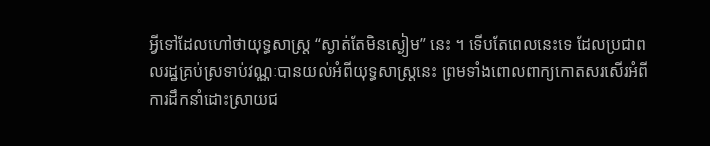អ្វីទៅដែលហៅថាយុទ្ធសាស្ត្រ “ស្ងាត់តែមិនស្ងៀម” នេះ ។ ទើបតែពេលនេះទេ ដែលប្រជាពលរដ្ឋគ្រប់ស្រទាប់វណ្ណៈបានយល់អំពីយុទ្ធសាស្ត្រនេះ ព្រមទាំងពោលពាក្យកោតសរសើរអំពីការដឹកនាំដោះស្រាយជ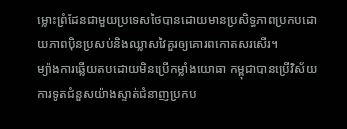ម្លោះព្រំដែនជាមួយប្រទេសថៃបានដោយមានប្រសិទ្ធភាពប្រកបដោយភាពប៉ិនប្រសប់និងឈ្លាសវៃគួរឲ្យគោរពកោតសរសើរ។
ម្យ៉ាងការឆ្លើយតបដោយមិនប្រើកម្លាំងយោធា កម្ពុជាបានប្រើវិស័យការទូតជំនួសយ៉ាងស្ទាត់ជំនាញប្រកប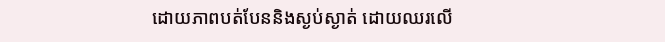ដោយភាពបត់បែននិងស្ងប់ស្ងាត់ ដោយឈរលើ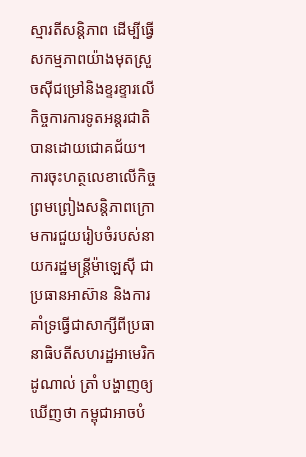ស្មារតីសន្តិភាព ដើម្បីធ្វើសកម្មភាពយ៉ាងមុតស្រួចស៊ីជម្រៅនិងខ្ទរខ្ទារលើកិច្ចការការទូតអន្តរជាតិបានដោយជោគជ័យ។
ការចុះហត្ថលេខាលើកិច្ចព្រមព្រៀងសន្តិភាពក្រោមការជួយរៀបចំរបស់នាយករដ្ឋមន្ត្រីម៉ាឡេស៊ី ជាប្រធានអាស៊ាន និងការគាំទ្រធ្វើជាសាក្សីពីប្រធានាធិបតីសហរដ្ឋអាមេរិក ដូណាល់ ត្រាំ បង្ហាញឲ្យឃើញថា កម្ពុជាអាចបំ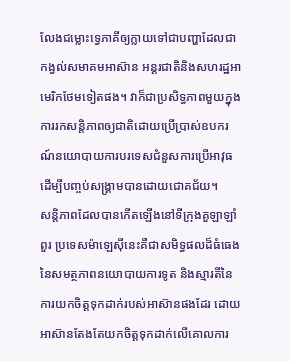លែងជម្លោះទ្វេភាគីឲ្យក្លាយទៅជាបញ្ហាដែលជាកង្វល់សមាគមអាស៊ាន អន្តរជាតិនិងសហរដ្ឋអាមេរិកថែមទៀតផង។ វាក៏ជាប្រសិទ្ធភាពមួយក្នុងការរកសន្តិភាពឲ្យជាតិដោយប្រើប្រាស់ឧបករណ៍នយោបាយការបរទេសជំនួសការប្រើអាវុធដើម្បីបញ្ចប់សង្គ្រាមបានដោយជោគជ័យ។
សន្តិភាពដែលបានកើតឡើងនៅទីក្រុងគួឡាឡាំពួរ ប្រទេសម៉ាឡេស៊ីនេះគឺជាសមិទ្ធផលដ៏ធំធេងនៃសមត្ថភាពនយោបាយការទូត និងស្មារតីនៃការយកចិត្តទុកដាក់របស់អាស៊ានផងដែរ ដោយអាស៊ានតែងតែយកចិត្តទុកដាក់លើគោលការ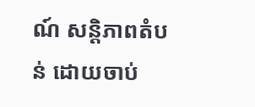ណ៍ សន្តិភាពតំបន់ ដោយចាប់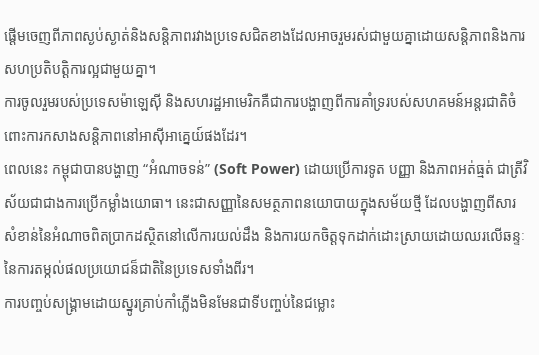ផ្តើមចេញពីភាពស្ងប់ស្ងាត់និងសន្តិភាពរវាងប្រទេសជិតខាងដែលអាចរួមរស់ជាមួយគ្នាដោយសន្តិភាពនិងការសហប្រតិបត្តិការល្អជាមួយគ្នា។
ការចូលរួមរបស់ប្រទេសម៉ាឡេស៊ី និងសហរដ្ឋអាមេរិកគឺជាការបង្ហាញពីការគាំទ្ររបស់សហគមន៍អន្តរជាតិចំពោះការកសាងសន្តិភាពនៅអាស៊ីអាគ្នេយ៍ផងដែរ។
ពេលនេះ កម្ពុជាបានបង្ហាញ “អំណាចទន់” (Soft Power) ដោយប្រើការទូត បញ្ញា និងភាពអត់ធ្មត់ ជាត្រីវិស័យជាជាងការប្រើកម្លាំងយោធា។ នេះជាសញ្ញានៃសមត្ថភាពនយោបាយក្នុងសម័យថ្មី ដែលបង្ហាញពីសារសំខាន់នៃអំណាចពិតប្រាកដស្ថិតនៅលើការយល់ដឹង និងការយកចិត្តទុកដាក់ដោះស្រាយដោយឈរលើឆន្ទៈនៃការតម្កល់ផលប្រយោជន៏ជាតិនៃប្រទេសទាំងពីរ។
ការបញ្ចប់សង្គ្រាមដោយស្នូរគ្រាប់កាំភ្លើងមិនមែនជាទីបញ្ចប់នៃជម្លោះ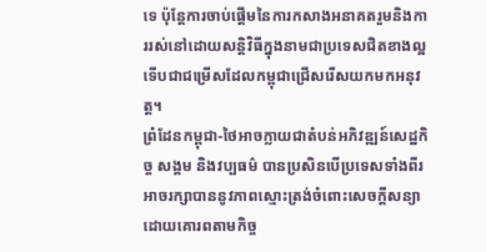ទេ ប៉ុន្តែការចាប់ផ្តើមនៃការកសាងអនាគតរួមនិងការរស់នៅដោយសន្តិវិធីក្នុងនាមជាប្រទេសជិតខាងល្អទើបជាជម្រើសដែលកម្ពុជាជ្រើសរើសយកមកអនុវត្ត។
ព្រំដែនកម្ពុជា-ថៃអាចក្លាយជាតំបន់អភិវឌ្ឍន៍សេដ្ឋកិច្ច សង្គម និងវប្បធម៌ បានប្រសិនបើប្រទេសទាំងពីរអាចរក្សាបាននូវភាពស្មោះត្រង់ចំពោះសេចក្តីសន្យាដោយគោរពតាមកិច្ច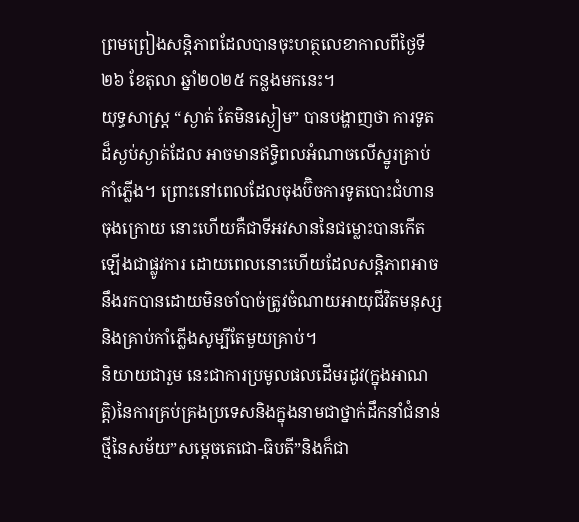ព្រមព្រៀងសន្តិភាពដែលបានចុះហត្ថលេខាកាលពីថ្ងៃទី២៦ ខែតុលា ឆ្នាំ២០២៥ កន្លងមកនេះ។
យុទ្ធសាស្ត្រ “ស្ងាត់ តែមិនស្ងៀម” បានបង្ហាញថា ការទូតដ៏ស្ងប់ស្ងាត់ដែល អាចមានឥទ្ធិពលអំណាចលើស្នូរគ្រាប់កាំភ្លើង។ ព្រោះនៅពេលដែលចុងប៊ិចការទូតបោះជំហានចុងក្រោយ នោះហើយគឺជាទីអវសាននៃជម្លោះបានកើតឡើងជាផ្លូវការ ដោយពេលនោះហើយដែលសន្តិភាពអាចនឹងរកបានដោយមិនចាំបាច់ត្រូវចំណាយអាយុជីវិតមនុស្សនិងគ្រាប់កាំភ្លើងសូម្បីតែមួយគ្រាប់។
និយាយជារួម នេះជាការប្រមូលផលដើមរដូវ(ក្នុងអាណត្តិ)នៃការគ្រប់គ្រងប្រទេសនិងក្នុងនាមជាថ្នាក់ដឹកនាំជំនាន់ថ្មីនៃសម័យ”សម្តេចតេជោ-ធិបតី”និងក៏ជា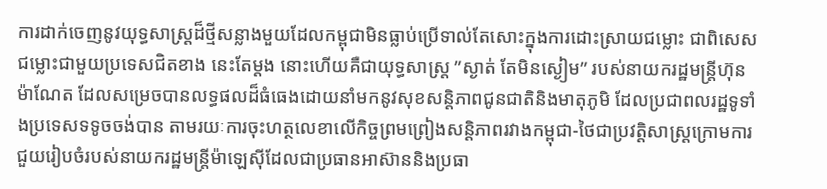ការដាក់ចេញនូវយុទ្ធសាស្ត្រដ៏ថ្មីសន្លាងមួយដែលកម្ពុជាមិនធ្លាប់ប្រើទាល់តែសោះក្នុងការដោះស្រាយជម្លោះ ជាពិសេសជម្លោះជាមួយប្រទេសជិតខាង នេះតែម្តង នោះហើយគឺជាយុទ្ធសាស្ត្រ ”ស្ងាត់ តែមិនស្ងៀម” របស់នាយករដ្ឋមន្ត្រីហ៊ុន ម៉ាណែត ដែលសម្រេចបានលទ្ធផលដ៏ធំធេងដោយនាំមកនូវសុខសន្តិភាពជូនជាតិនិងមាតុភូមិ ដែលប្រជាពលរដ្ឋទូទាំងប្រទេសទទូចចង់បាន តាមរយៈការចុះហត្ថលេខាលើកិច្ចព្រមព្រៀងសន្តិភាពរវាងកម្ពុជា-ថៃជាប្រវត្តិសាស្ត្រក្រោមការជួយរៀបចំរបស់នាយករដ្ឋមន្ត្រីម៉ាឡេស៊ីដែលជាប្រធានអាស៊ាននិងប្រធា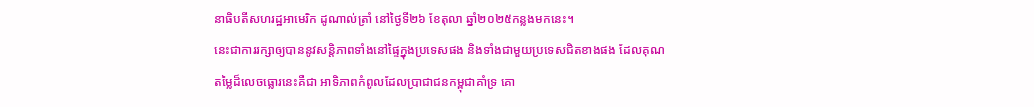នាធិបតីសហរដ្ឋអាមេរិក ដូណាល់ត្រាំ នៅថ្ងៃទី២៦ ខែតុលា ឆ្នាំ២០២៥កន្លងមកនេះ។
នេះជាការរក្សាឲ្យបាននូវសន្តិភាពទាំងនៅផ្ទៃក្នុងប្រទេសផង និងទាំងជាមួយប្រទេសជិតខាងផង ដែលគុណតម្លៃដ៏លេចធ្លោរនេះគឺជា អាទិភាពកំពូលដែលប្រាជាជនកម្ពុជាគាំទ្រ គោ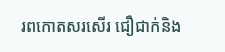រពកោតសរសើរ ជឿជាក់និង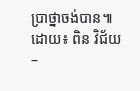ប្រាថ្នាចង់បាន៕
ដោយ៖ ពិន វិជ័យ –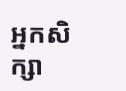អ្នកសិក្សា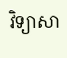វិទ្យាសា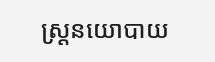ស្ត្រនយោបាយ